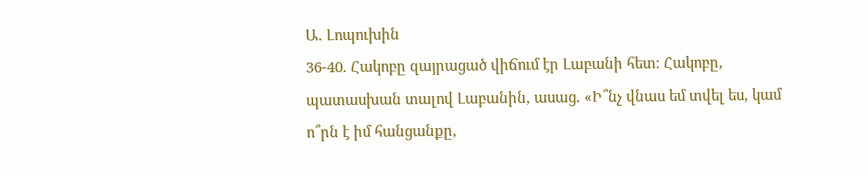Ա. Լոպուխին
36-40. Հակոբը զայրացած վիճում էր Լաբանի հետ։ Հակոբը, պատասխան տալով Լաբանին, ասաց. «Ի՞նչ վնաս եմ տվել ես, կամ ո՞րն է իմ հանցանքը,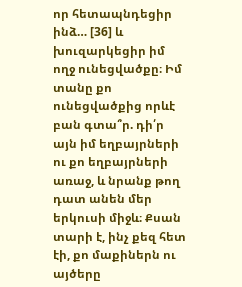որ հետապնդեցիր ինձ… [36] և խուզարկեցիր իմ ողջ ունեցվածքը։ Իմ տանը քո ունեցվածքից որևէ բան գտա՞ր. դի՛ր այն իմ եղբայրների ու քո եղբայրների առաջ, և նրանք թող դատ անեն մեր երկուսի միջև։ Քսան տարի է, ինչ քեզ հետ էի, քո մաքիներն ու այծերը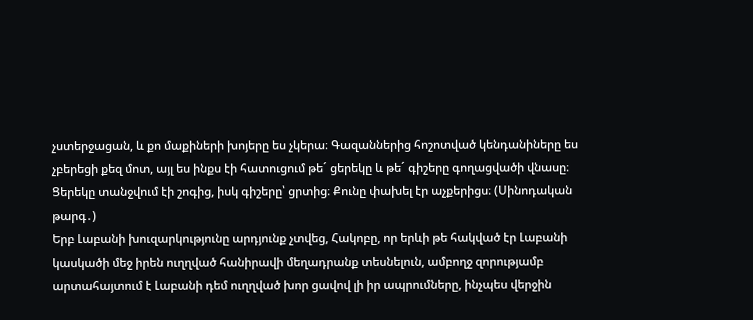չստերջացան, և քո մաքիների խոյերը ես չկերա։ Գազաններից հոշոտված կենդանիները ես չբերեցի քեզ մոտ, այլ ես ինքս էի հատուցում թե´ ցերեկը և թե´ գիշերը գողացվածի վնասը։ Ցերեկը տանջվում էի շոգից, իսկ գիշերը՝ ցրտից։ Քունը փախել էր աչքերիցս։ (Սինոդական թարգ․)
Երբ Լաբանի խուզարկությունը արդյունք չտվեց, Հակոբը, որ երևի թե հակված էր Լաբանի կասկածի մեջ իրեն ուղղված հանիրավի մեղադրանք տեսնելուն, ամբողջ զորությամբ արտահայտում է Լաբանի դեմ ուղղված խոր ցավով լի իր ապրումները, ինչպես վերջին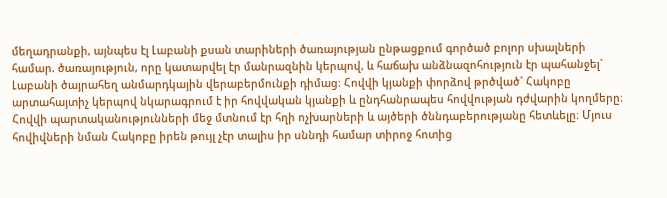մեղադրանքի, այնպես էլ Լաբանի քսան տարիների ծառայության ընթացքում գործած բոլոր սխալների համար. ծառայություն, որը կատարվել էր մանրազնին կերպով, և հաճախ անձնազոհություն էր պահանջել` Լաբանի ծայրահեղ անմարդկային վերաբերմունքի դիմաց։ Հովվի կյանքի փորձով թրծված` Հակոբը արտահայտիչ կերպով նկարագրում է իր հովվական կյանքի և ընդհանրապես հովվության դժվարին կողմերը։
Հովվի պարտականությունների մեջ մտնում էր հղի ոչխարների և այծերի ծննդաբերությանը հետևելը։ Մյուս հովիվների նման Հակոբը իրեն թույլ չէր տալիս իր սննդի համար տիրոջ հոտից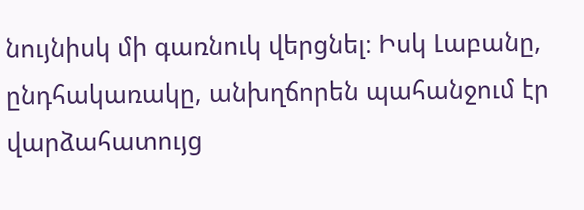նույնիսկ մի գառնուկ վերցնել։ Իսկ Լաբանը, ընդհակառակը, անխղճորեն պահանջում էր վարձահատույց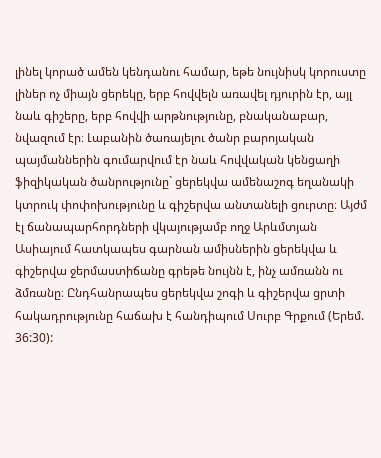լինել կորած ամեն կենդանու համար, եթե նույնիսկ կորուստը լիներ ոչ միայն ցերեկը, երբ հովվելն առավել դյուրին էր, այլ նաև գիշերը, երբ հովվի արթնությունը, բնականաբար, նվազում էր։ Լաբանին ծառայելու ծանր բարոյական պայմաններին գումարվում էր նաև հովվական կենցաղի ֆիզիկական ծանրությունը` ցերեկվա ամենաշոգ եղանակի կտրուկ փոփոխությունը և գիշերվա անտանելի ցուրտը։ Այժմ էլ ճանապարհորդների վկայությամբ ողջ Արևմտյան Ասիայում հատկապես գարնան ամիսներին ցերեկվա և գիշերվա ջերմաստիճանը գրեթե նույնն է, ինչ ամռանն ու ձմռանը։ Ընդհանրապես ցերեկվա շոգի և գիշերվա ցրտի հակադրությունը հաճախ է հանդիպում Սուրբ Գրքում (Երեմ. 36:30):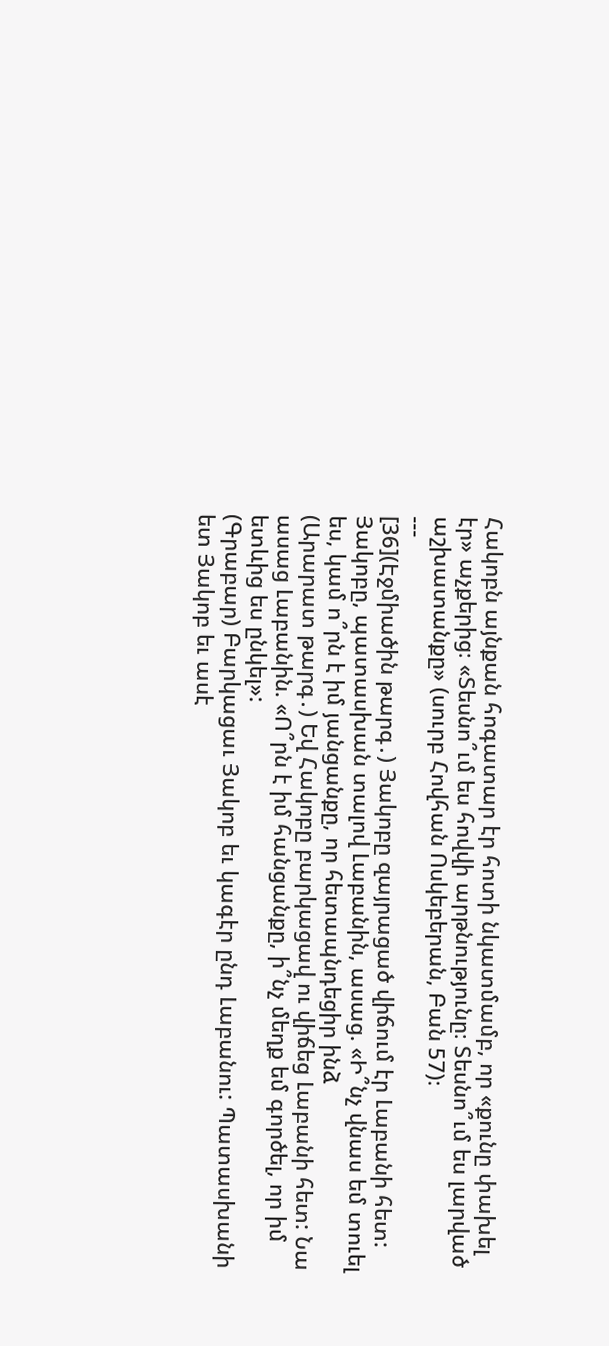Հակոբն այնքան հոգատար էր հոտի նկատմամբ, որ «քունը փախել էր» աչքերից։ «Տեսնո՞ւմ ես հովվի արթնությունը։ Տեսնո՞ւմ ես լարված աշխատանքը» (սուրբ Հովհան Ոսկեբերան, Բան 57)։
---
[36](Էջմիածին թարգ․) Յակոբը զայրացած վիճում էր Լաբանի հետ: Յակոբը, պատասխան տալով Լաբանին, ասաց. «Ի՞նչ վնաս եմ տուել ես, կամ ո՞րն է իմ յանցանքը, որ հետապնդեցիր ինձ
(Արարատ թարգ․) Եվ Հակոբը բարկացավ ու վիճեց Լաբանի հետ: Նա ասաց Լաբանին. «Ո՞րն է իմ հանցանքը, ի՞նչ մեղք եմ գործել, որ իմ ետևից ես ընկել»:
(Գրաբար) Բարկացաւ Յակոբ եւ կագէր ընդ Լաբանու: Պատասխանի ետ Յակոբ եւ ասէ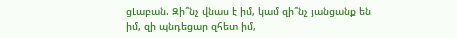ցԼաբան. Զի՞նչ վնաս է իմ, կամ զի՞նչ յանցանք են իմ, զի պնդեցար զհետ իմ,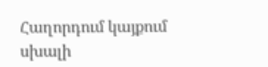Հաղորդում կայքում սխալի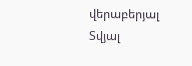վերաբերյալ
Տվյալ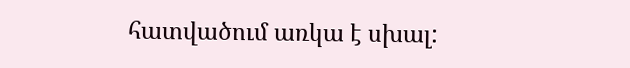հատվածում առկա է սխալ: